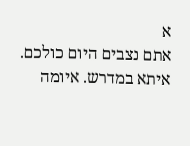א
אתם נצבים היום כולכם. איתא במדרש. איומה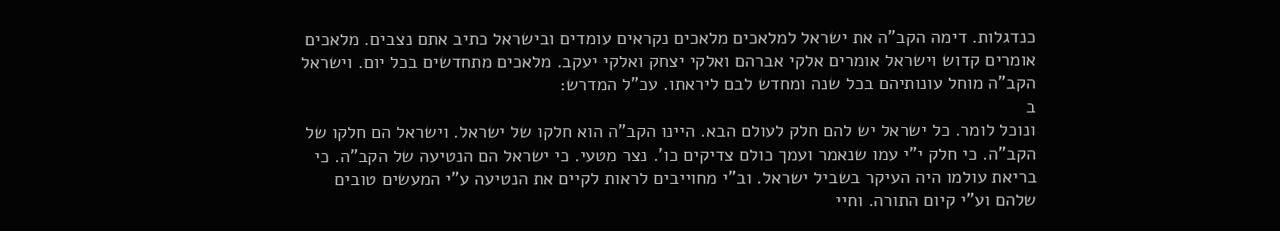כנדגלות. דימה הקב"ה את ישראל למלאכים מלאכים נקראים עומדים ובישראל כתיב אתם נצבים. מלאכים אומרים קדוש וישראל אומרים אלקי אברהם ואלקי יצחק ואלקי יעקב. מלאכים מתחדשים בכל יום. וישראל הקב"ה מוחל עונותיהם בכל שנה ומחדש לבם ליראתו. עכ"ל המדרש:
ב
ונוכל לומר. כל ישראל יש להם חלק לעולם הבא. היינו הקב"ה הוא חלקו של ישראל. וישראל הם חלקו של הקב"ה. כי חלק י"י עמו שנאמר ועמך כולם צדיקים כו'. נצר מטעי. כי ישראל הם הנטיעה של הקב"ה. כי בריאת עולמו היה העיקר בשביל ישראל. וב"י מחוייבים לראות לקיים את הנטיעה ע"י המעשים טובים שלהם וע"י קיום התורה. וחיי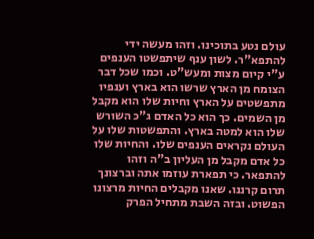עולם נטע בתוכינו. וזהו מעשה ידי להתפא"ר. לשון ענף שיתפשטו הענפים ע"י קיום מצות ומעש"ט. וכמו שכל דבר הצומח מן הארץ שרשו הוא בארץ וענפיו מתפשטים על הארץ וחיות שלו הוא מקבל מן השמים. כך הוא כל האדם ג"כ השורש שלו הוא למטה בארץ. והתפשטות שלו על העולם נקראים הענפים שלו. והחיות שלו כל אדם מקבל מן העליון ב"ה וזהו להתפאר. כי תפארת עוזמו אתה וברצונך תרום קרננו. שאנו מקבלים החיות מרצונו הפשוט. ובזה השבת מתחיל הפרק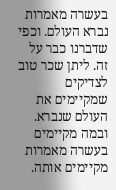בעשרה מאמרות נברא העולם. וכפי שדברנו כבר על זה. ליתן שכר טוב לצדיקים שמקיימים את העולם שנברא. ובמה מקיימים בעשרה מאמרות מקיימים אותה.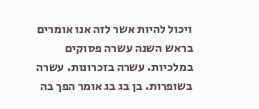ויכול להיות אשר לזה אנו אומרים בראש השנה עשרה פסוקים במלכיות. עשרה בזכרונות. עשרה בשופרות. בן בג בג אומר הפך בה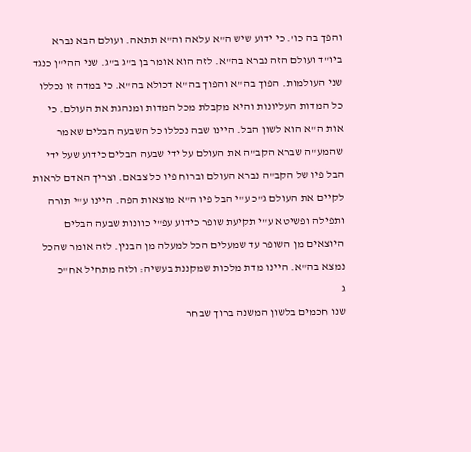והפך בה כו'. כי ידוע שיש ה"א עלאה וה"א תתאה. ועולם הבא נברא ביו"ד ועולם הזה נברא בה"א. לזה הוא אומר בן ב"ג ב"ג. שני ההי"ן כנגד שני העולמות. הפוך בה"א והפוך בה"א דכולא בה"א. כי במדה זו נכללו כל המדות העליונות והיא מקבלת מכל המדות ומנהגת את העולם. כי אות ה"א הוא לשון הבל. היינו שבה נכללו כל השבעה הבלים שאמר שהמע"ה שברא הקב"ה את העולם על ידי שבעה הבלים כידוע שעל ידי הבל פיו של הקב"ה נברא העולם וברוח פיו כל צבאם. וצריך האדם לראות לקיים את העולם ג"כ ע"י הבל פיו ה"א מוצאות הפה. היינו ע"י תורה ותפילה ופשיטא ע"י תקיעת שופר כידוע עפ"י כוונות שבעה הבלים היוצאים מן השופר עד שמעלים הכל למעלה מן הבנין. לזה אומר שהכל נמצא בה"א. היינו מדת מלכות שמקננת בעשיה: ולזה מתחיל אח"כ
ג
שנו חכמים בלשון המשנה ברוך שבחר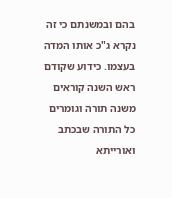בהם ובמשנתם כי זה נקרא ג"כ אותו המדה בעצמו. כידוע שקודם ראש השנה קוראים משנה תורה וגומרים כל התורה שבכתב ואורייתא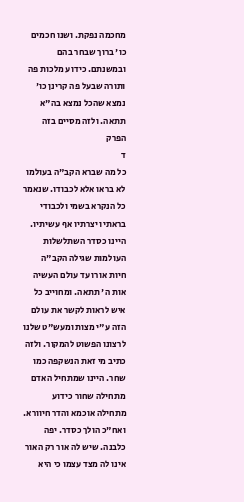מחכמה נפקת. ושנו חכמים כו' ברוך שבחר בהם ובמשנתם. כידוע מלכות פה ותורה שבעל פה קרינן כו' נמצא שהכל נמצא בה"א תתאה. ולזה מסיים בזה הפרק
ד
כל מה שברא הקב"ה בעולמו לא בראו אלא לכבודו. שנאמר כל הנקרא בשמי ולכבודי בראתיו יצרתיו אף עשיתיו. היינו כסדר השתלשלות העולמות שגילה הקב"ה חיות אורו עד עולם העשיה אות ה' תתאה. ומחוייב כל איש לראות לקשר את עולם הזה ע"י מצות ומעש"ט שלנו לרצונו הפשוט להמקור. ולזה כתיב מי זאת הנשקפה כמו שחר. היינו שמתחיל האדם מתחילה שחור כידוע מתחילה אוכמא והדר חיוורא. ואח"כ הולך כסדר. יפה כלבנה. שיש לה אור רק האור אינו לה מצד עצמו כי היא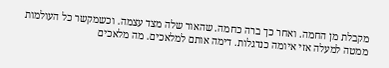מקבלת מן החמה. ואחר כך ברה כחמה. שהאור שלה מצד עצמה. וכשמקשר כל העולמות ממטה למעלה אזי איומה כנדגלות. דימה אותם למלאכים. מה מלאכים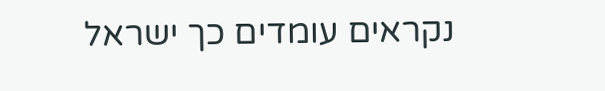נקראים עומדים כך ישראל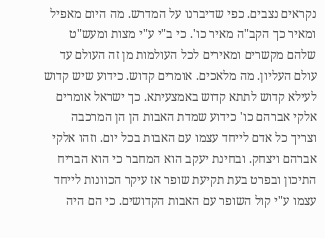נקראים נצבים. כפי שדיברנו על המדרש. מה היום מאפיל ומאיר כך הקב"ה מאיר כו'. כי ב"י ע"י מצות ומעש"ט שלהם מקשרים ומאירים לכל העולמות מן זה העולם עד עולם העליון. מה מלאכים. אומרים קדוש. כידוע שיש קדוש לעילא קדוש לתתא קדוש באמצעיתא. כך ישראל אומרים אלקי אברהם כו' כידוע שמדת האבות הן הן המרכבה וצריך כל אדם לייחד עצמו עם האבות בכל יום. וזהו אלקי אברהם ויצחק. ובחינת יעקב הוא המחבר כי הוא הבריח התיכון ובפרט בעת תקיעת שופר אז עיקר הכוונות לייחד עצמו ע"י קול השופר עם האבות הקדושים. כי הם היה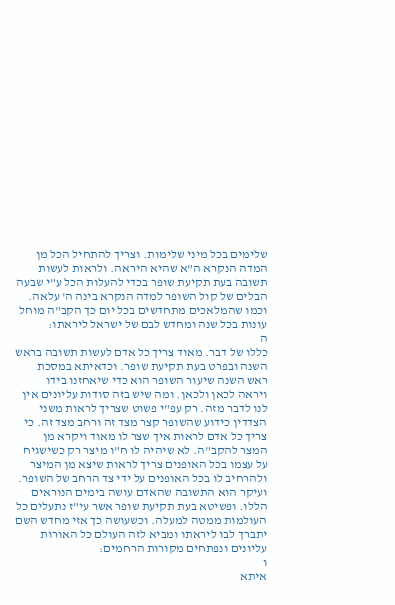שלימים בכל מיני שלימות. וצריך להתחיל הכל מן המדה הנקרא ה"א שהיא היראה. ולראות לעשות תשובה בעת תקיעת שופר בכדי להעלות הכל ע"י שבעה הבלים של קול השופר למדה הנקרא בינה ה' עלאה. וכמו שהמלאכים מתחדשים בכל יום כך הקב"ה מוחל עונות בכל שנה ומחדש לבם של ישראל ליראתו:
ה
כללו של דבר. מאוד צריך כל אדם לעשות תשובה בראש השנה ובפרט בעת תקיעת שופר. וכדאיתא במסכת ראש השנה שיעור השופר הוא כדי שיאחזנו בידו ויראה לכאן ולכאן. ומה שיש בזה סודות עליונים אין לנו לדבר מזה. רק עפ"י פשוט שצריך לראות משני הצדדין כידוע שהשופר קצר מצד זה ורחב מצד זה. כי צריך כל אדם לראות איך שצר לו מאוד ויקרא מן המצר להקב"ה. לא שיהיה לו ח"ו מיצר רק כשישגיח על עצמו בכל האופנים צריך לראות שיצא מן המיצר ולהרחיב לו בכל האופנים על ידי צד הרחב של השופר. ועיקר הוא התשובה שהאדם עושה בימים הנוראים הללו. ופשיטא בעת תקיעת שופר אשר עי"ז נתעלים כל העולמות ממטה למעלה. וכשעושה כך אזי מחדש השם יתברך לבו ליראתו ומביא לזה העולם כל האורות עליונים ונפתחים מקורות הרחמים:
ו
איתא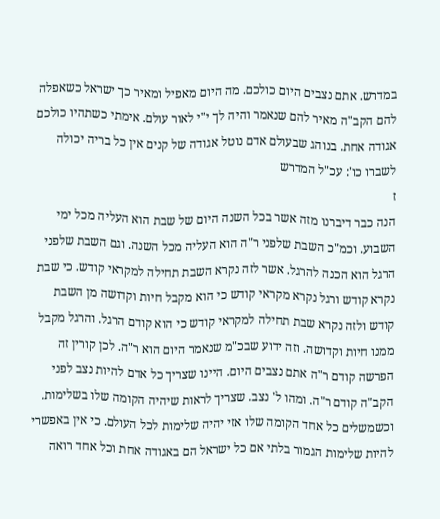במדרש. אתם נצבים היום כולכם. מה היום מאפיל ומאיר כך ישראל כשאפלה להם הקב"ה מאיר להם שנאמר והיה לך י"י לאור עולם. אימתי כשתהיו כולכם אגודה אחת. בנוהג שבעולם אדם נוטל אגודה של קנים אין כל בריה יכולה לשברו כו': עכ"ל המדרש
ז
הנה כבר דיברנו מזה אשר בכל השנה היום של שבת הוא העליה מכל ימי השבוע. וכמ"כ השבת שלפני ר"ה הוא העליה מכל השנה. וגם השבת שלפני הרגל הוא הכנה להרגל. אשר לזה נקרא השבת תחילה למקראי קודש. כי שבת נקרא קודש ורגל נקרא מקראי קודש כי הוא מקבל חיות וקדושה מן השבת קודש ולזה נקרא שבת תחילה למקראי קודש כי הוא קודם הרגל. והרגל מקבל ממנו חיות וקדושה. וזה ידוע שבכ"מ שנאמר היום הוא ר"ה. לכן קורין זה הפרשה קודם ר"ה אתם נצבים היום. היינו שצריך כל אדם להיות נצב לפני הקב"ה קודם ר"ה. ומהו ל' נצב. שצריך לראות שיהיה הקומה שלו בשלימות. וכשמשלים כל אחד הקומה שלו אזי יהיה שלימות לכל העולם. כי אין באפשרי להיות שלימות הגמור בלתי אם כל ישראל הם באגודה אחת וכל אחד רואה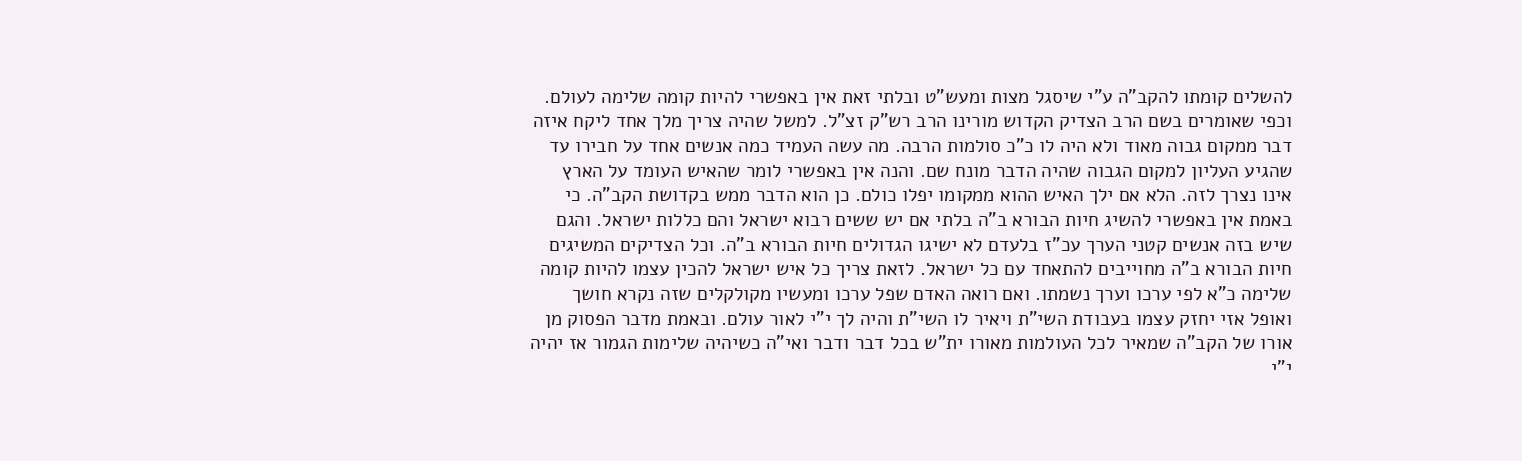להשלים קומתו להקב"ה ע"י שיסגל מצות ומעש"ט ובלתי זאת אין באפשרי להיות קומה שלימה לעולם. וכפי שאומרים בשם הרב הצדיק הקדוש מורינו הרב רש"ק זצ"ל. למשל שהיה צריך מלך אחד ליקח איזה דבר ממקום גבוה מאוד ולא היה לו כ"כ סולמות הרבה. מה עשה העמיד כמה אנשים אחד על חבירו עד שהגיע העליון למקום הגבוה שהיה הדבר מונח שם. והנה אין באפשרי לומר שהאיש העומד על הארץ אינו נצרך לזה. הלא אם ילך האיש ההוא ממקומו יפלו כולם. כן הוא הדבר ממש בקדושת הקב"ה. כי באמת אין באפשרי להשיג חיות הבורא ב"ה בלתי אם יש ששים רבוא ישראל והם כללות ישראל. והגם שיש בזה אנשים קטני הערך עכ"ז בלעדם לא ישיגו הגדולים חיות הבורא ב"ה. וכל הצדיקים המשיגים חיות הבורא ב"ה מחוייבים להתאחד עם כל ישראל. לזאת צריך כל איש ישראל להכין עצמו להיות קומה שלימה כ"א לפי ערכו וערך נשמתו. ואם רואה האדם שפל ערכו ומעשיו מקולקלים שזה נקרא חושך ואופל אזי יחזק עצמו בעבודת השי"ת ויאיר לו השי"ת והיה לך י"י לאור עולם. ובאמת מדבר הפסוק מן אורו של הקב"ה שמאיר לכל העולמות מאורו ית"ש בכל דבר ודבר ואי"ה כשיהיה שלימות הגמור אז יהיה י"י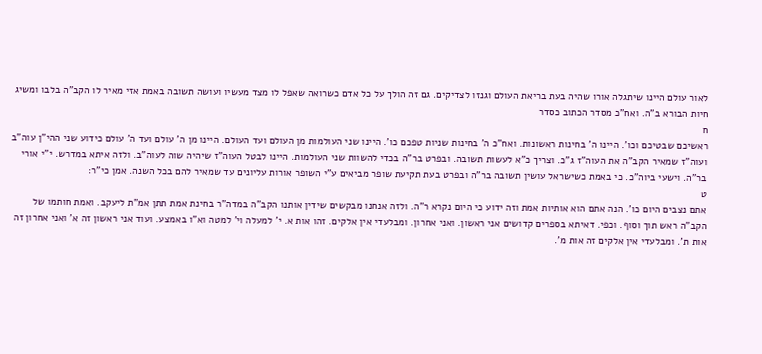לאור עולם היינו שיתגלה אורו שהיה בעת בריאת העולם וגנזו לצדיקים. גם זה הולך על כל אדם כשרואה שאפל לו מצד מעשיו ועושה תשובה באמת אזי מאיר לו הקב"ה בלבו ומשיג חיות הבורא ב"ה. ואח"כ מסדר הכתוב כסדר
ח
ראשיכם שבטיכם וכו'. היינו ה' בחינות ראשונות. ואח"כ ה' בחינות שניות טפכם כו'. היינו שני העולמות מן העולם ועד העולם. היינו מן ה' עולם ועד ה' עולם כידוע שני ההי"ן עוה"ב ועוה"ז שמאיר הקב"ה את העוה"ז ג"כ. וצריך כ"א לעשות תשובה. ובפרט בר"ה בכדי להשוות שני העולמות. היינו לבטל העוה"ז שיהיה שוה לעוה"ב. ולזה איתא במדרש. י"י אורי בר"ה. וישעי ביוה"כ. כי באמת כשישראל עושין תשובה בר"ה ובפרט בעת תקיעת שופר מביאים ע"י השופר אורות עליונים עד שמאיר להם בכל השנה. אמן כי"ר:
ט
אתם נצבים היום כו'. הנה אתם הוא אותיות אמת וזה ידוע כי היום נקרא ר"ה. ולזה אנחנו מבקשים שידין אותנו הקב"ה במדה"ר בחינת אמת תתן אמ"ת ליעקב. ואמת חותמו של הקב"ה ראש תוך וסוף. וכפי. דאיתא בספרים קדושים אני ראשון. ואני אחרון. ומבלעדי אין אלקים. זהו אות א. י' למעלה וי' למטה וא"ו באמצע. ועוד אני ראשון זה א' ואני אחרון זה אות ת'. ומבלעדי אין אלקים זה אות מ'.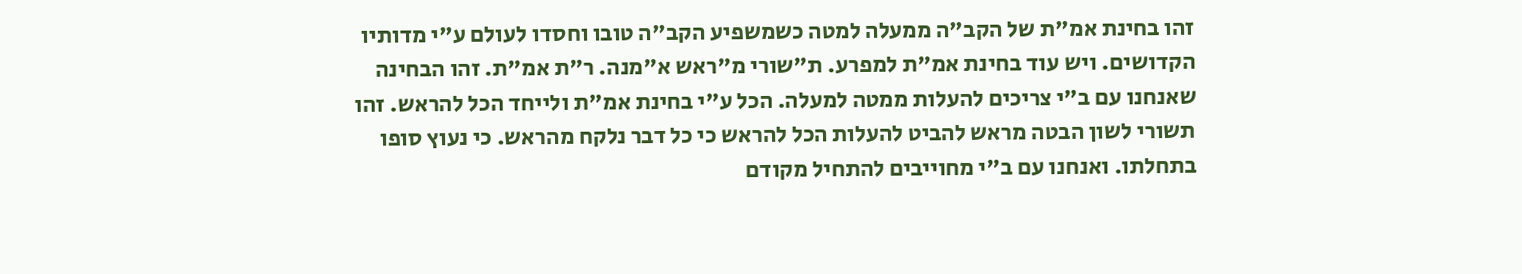זהו בחינת אמ"ת של הקב"ה ממעלה למטה כשמשפיע הקב"ה טובו וחסדו לעולם ע"י מדותיו הקדושים. ויש עוד בחינת אמ"ת למפרע. ת"שורי מ"ראש א"מנה. ר"ת אמ"ת. זהו הבחינה שאנחנו עם ב"י צריכים להעלות ממטה למעלה. הכל ע"י בחינת אמ"ת ולייחד הכל להראש. זהו תשורי לשון הבטה מראש להביט להעלות הכל להראש כי כל דבר נלקח מהראש. כי נעוץ סופו בתחלתו. ואנחנו עם ב"י מחוייבים להתחיל מקודם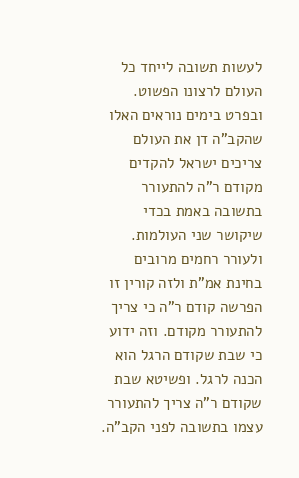לעשות תשובה לייחד כל העולם לרצונו הפשוט. ובפרט בימים נוראים האלו שהקב"ה דן את העולם צריכים ישראל להקדים מקודם ר"ה להתעורר בתשובה באמת בכדי שיקושר שני העולמות. ולעורר רחמים מרובים בחינת אמ"ת ולזה קורין זו הפרשה קודם ר"ה כי צריך להתעורר מקודם. וזה ידוע כי שבת שקודם הרגל הוא הכנה לרגל. ופשיטא שבת שקודם ר"ה צריך להתעורר עצמו בתשובה לפני הקב"ה.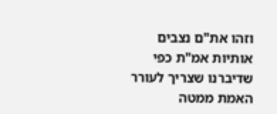וזהו את"ם נצבים אותיות אמ"ת כפי שדיברנו שצריך לעורר האמת ממטה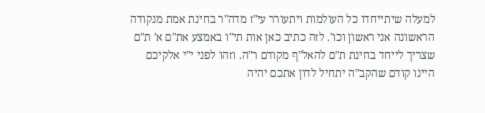למעלה שיתייחדו כל העולמות ויתעורר עי"ז מדה"ר בחינת אמת מנקודה הראשונה אני ראשון וכו'. לזה כתיב כאן אות תי"ו באמצע את"ם א' ת"ם שצריך לייחד בחינת ת"ם להאל"ף מקודם ר"ה. וזהו לפני י"י אלקיכם היינו קודם שהקב"ה יתחיל לדון אתכם יהיה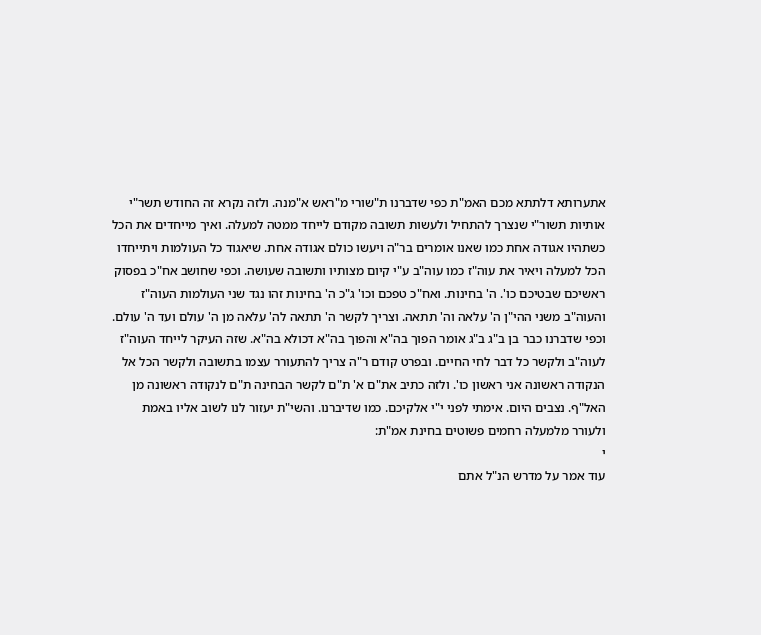אתערותא דלתתא מכם האמ"ת כפי שדברנו ת"שורי מ"ראש א"מנה. ולזה נקרא זה החודש תשר"י אותיות תשור"י שנצרך להתחיל ולעשות תשובה מקודם לייחד ממטה למעלה. ואיך מייחדים את הכל כשתהיו אגודה אחת כמו שאנו אומרים בר"ה ויעשו כולם אגודה אחת. שיאגוד כל העולמות ויתייחדו הכל למעלה ויאיר את עוה"ז כמו עוה"ב ע"י קיום מצותיו ותשובה שעושה. וכפי שחושב אח"כ בפסוק ראשיכם שבטיכם כו'. ה' בחינות. ואח"כ טפכם וכו' ג"כ ה' בחינות זהו נגד שני העולמות העוה"ז והעוה"ב משני ההי"ן ה' עלאה וה' תתאה. וצריך לקשר ה' תתאה לה' עלאה מן ה' עולם ועד ה' עולם. וכפי שדברנו כבר בן ב"ג ב"ג אומר הפוך בה"א והפוך בה"א דכולא בה"א. שזה העיקר לייחד העוה"ז לעוה"ב ולקשר כל דבר לחי החיים. ובפרט קודם ר"ה צריך להתעורר עצמו בתשובה ולקשר הכל אל הנקודה ראשונה אני ראשון כו'. ולזה כתיב את"ם א' ת"ם לקשר הבחינה ת"ם לנקודה ראשונה מן האל"ף. נצבים היום. אימתי לפני י"י אלקיכם. כמו שדיברנו. והשי"ת יעזור לנו לשוב אליו באמת ולעורר מלמעלה רחמים פשוטים בחינת אמ"ת:
י
עוד אמר על מדרש הנ"ל אתם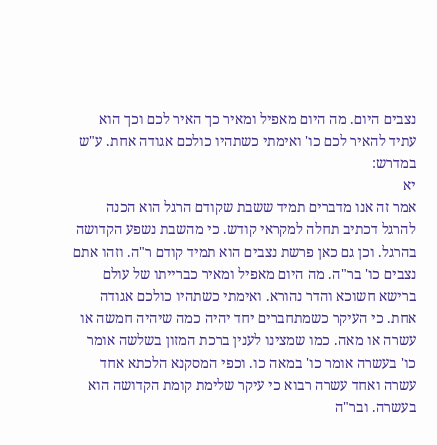נצבים היום. מה היום מאפיל ומאיר כך האיר לכם וכך הוא עתיד להאיר לכם כו' ואימתי כשתהיו כולכם אגודה אחת. ע"ש במדרש:
יא
אמר זה אנו מדברים תמיד ששבת שקודם הרגל הוא הכנה להרגל דכתיב תחלה למקראי קודש. כי מהשבת נשפע הקדושה בהרגל. וכן גם כאן פרשת נצבים הוא תמיד קודם ר"ה. וזהו אתם נצבים כו' בר"ה. מה היום מאפיל ומאיר כברייתו של עולם ברישא חשוכא והדר נהורא. ואימתי כשתהיו כולכם אגודה אחת. כי העיקר כשמתחברים יחד יהיה כמה שיהיה חמשה או עשרה או מאה. כמו שמצינו לענין ברכת המזון בשלשה אומר כו' בעשרה אומר כו' במאה כו. וכפי המסקנא הלכתא אחד עשרה ואחד עשרה רבוא כי עיקר שלימת קומת הקדושה הוא בעשרה. ובר"ה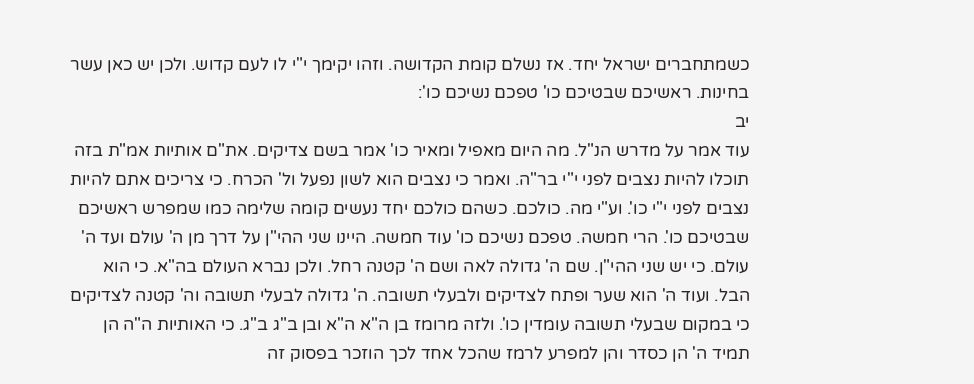כשמתחברים ישראל יחד. אז נשלם קומת הקדושה. וזהו יקימך י"י לו לעם קדוש. ולכן יש כאן עשר בחינות. ראשיכם שבטיכם כו' טפכם נשיכם כו':
יב
עוד אמר על מדרש הנ"ל. מה היום מאפיל ומאיר כו' אמר בשם צדיקים. את"ם אותיות אמ"ת בזה תוכלו להיות נצבים לפני י"י בר"ה. ואמר כי נצבים הוא לשון נפעל ול' הכרח. כי צריכים אתם להיות נצבים לפני י"י כו'. וע"י מה. כולכם. כשהם כולכם יחד נעשים קומה שלימה כמו שמפרש ראשיכם שבטיכם כו'. הרי חמשה. טפכם נשיכם כו' עוד חמשה. היינו שני ההי"ן על דרך מן ה' עולם ועד ה' עולם. כי יש שני ההי"ן. שם ה' גדולה לאה ושם ה' קטנה רחל. ולכן נברא העולם בה"א. כי הוא הבל. ועוד ה' הוא שער ופתח לצדיקים ולבעלי תשובה. ה' גדולה לבעלי תשובה וה' קטנה לצדיקים כי במקום שבעלי תשובה עומדין כו'. ולזה מרומז בן ה"א ה"א ובן ב"ג ב"ג. כי האותיות ה"ה הן תמיד ה' הן כסדר והן למפרע לרמז שהכל אחד לכך הוזכר בפסוק זה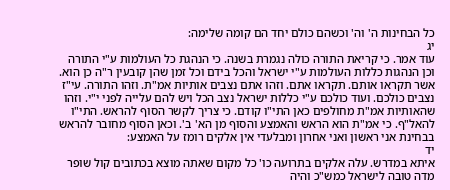כל הבחינות ה' וה' וכשהם כולם יחד הם קומה שלימה:
יג
עוד אמר. כי קריאת התורה כולה נגמרת בשנה. כי הנהגת כל העולמות ע"י התורה וכן הנהגות כללות העולמות ע"י ישראל והכל בידם וכל זמן שהן קובעין ר"ה כן הוא. אשר תקראו אותם. תקראו אתם. וזהו אתם נצבים אותיות אמ"ת. וזהו התורה. עי"ז נצבים כולכם. ועוד כולכם ע"י כללות ישראל נצב הכל ויש להם עלייה לפני י"י. וזהו שהאותיות אמ"ת מחולפים כאן התי"ו קודם. כי צריך לקשר הסוף להראש. התי"ו להאל"ף. כי אמ"ת הוא הראש והאמצע והסוף מן הא' ב'. וכאן הסוף מחובר להראש בבחינת אני ראשון ואני אחרון ומבלעדי אין אלקים רומז על האמצע:
יד
איתא במדרש. עלה אלקים בתרועה כו' כל מקום שאתה מוצא בכתובים קול שופר מדה טובה לישראל כמש"כ והיה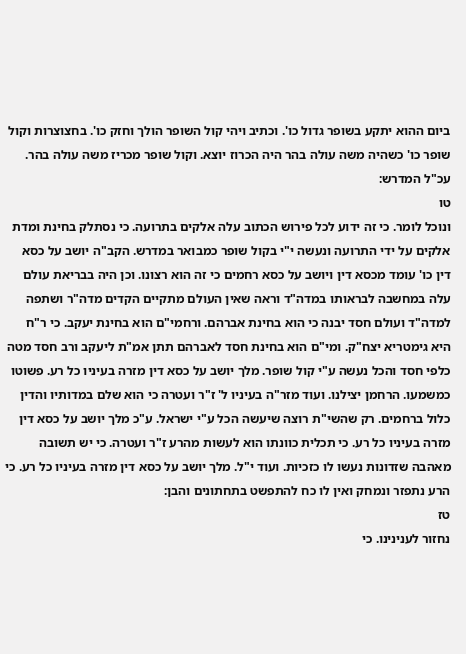ביום ההוא יתקע בשופר גדול כו'. וכתיב ויהי קול השופר הולך וחזק כו'. בחצוצרות וקול שופר כו' כשהיה משה עולה בהר היה הכרוז יוצא. וקול שופר מכריז משה עולה בהר. עכ"ל המדרש:
טו
ונוכל לומר. כי זה ידוע לכל פירוש הכתוב עלה אלקים בתרועה. כי נסתלק בחינת ומדת אלקים על ידי התרועה ונעשה י"י בקול שופר כמבואר במדרש. הקב"ה יושב על כסא דין כו' עומד מכסא דין ויושב על כסא רחמים כי זה הוא רצונו. וכן היה בבריאת עולם עלה במחשבה לבראותו במדה"ד וראה שאין העולם מתקיים הקדים מדה"ר ושתפה למדה"ד ועולם חסד יבנה כי הוא בחינת אברהם. ורחמי"ם הוא בחינת יעקב. כי ר"ח היא גימטריא יצח"ק. ומי"ם הוא בחינת חסד לאברהם תתן אמ"ת ליעקב ורב חסד מטה כלפי חסד והכל נעשה ע"י קול שופר. מלך יושב על כסא דין מזרה בעיניו כל רע. פשוטו כמשמעו. הרחמן יצילנו. ועוד מזר"ה בעיניו ל' ז"ר ועטרה כי הוא שלם במדותיו והדין כלול ברחמים. רק שהשי"ת רוצה שיעשה הכל ע"י ישראל. ע"כ מלך יושב על כסא דין מזרה בעיניו כל רע. כי תכלית כוונתו הוא לעשות מהרע ז"ר ועטרה. כי יש תשובה מאהבה שזדונות נעשו לו כזכיות. ועוד י"ל. מלך יושב על כסא דין מזרה בעיניו כל רע. כי הרע נתפזר ונמחק ואין לו כח להתפשט בתחתונים והבן:
טז
נחזור לענינינו. כי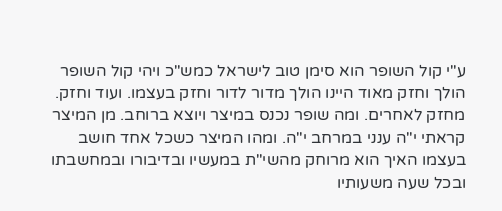ע"י קול השופר הוא סימן טוב לישראל כמש"כ ויהי קול השופר הולך וחזק מאוד היינו הולך מדור לדור וחזק בעצמו. ועוד וחזק. מחזק לאחרים. ומה שופר נכנס במיצר ויוצא ברוחב. מן המיצר קראתי י"ה ענני במרחב י"ה. ומהו המיצר כשכל אחד חושב בעצמו האיך הוא מרוחק מהשי"ת במעשיו ובדיבורו ובמחשבתו ובכל שעה משעותיו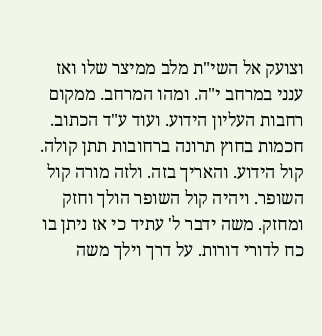וצועק אל השי"ת מלב ממיצר שלו ואז ענני במרחב י"ה. ומהו המרחב. ממקום רחבות העליון הידוע. ועוד ע"ד הכתוב. חכמות בחוץ תרונה ברחובות תתן קולה. קול הידוע. והאריך בזה. ולזה מורה קול השופר. ויהיה קול השופר הולך וחזק ומחזק. משה ידבר ל' עתיד כי אז ניתן בו כח לדורי דורות. על דרך וילך משה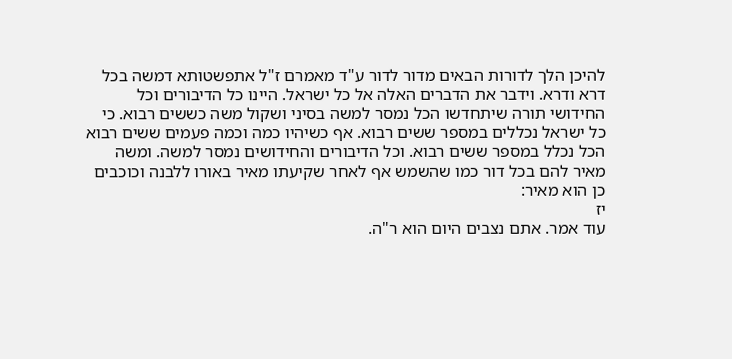להיכן הלך לדורות הבאים מדור לדור ע"ד מאמרם ז"ל אתפשטותא דמשה בכל דרא ודרא. וידבר את הדברים האלה אל כל ישראל. היינו כל הדיבורים וכל החידושי תורה שיתחדשו הכל נמסר למשה בסיני ושקול משה כששים רבוא. כי כל ישראל נכללים במספר ששים רבוא. אף כשיהיו כמה וכמה פעמים ששים רבוא הכל נכלל במספר ששים רבוא. וכל הדיבורים והחידושים נמסר למשה. ומשה מאיר להם בכל דור כמו שהשמש אף לאחר שקיעתו מאיר באורו ללבנה וכוכבים כן הוא מאיר:
יז
עוד אמר. אתם נצבים היום הוא ר"ה.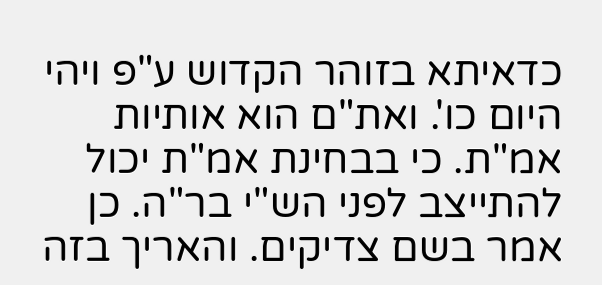כדאיתא בזוהר הקדוש ע"פ ויהי היום כו'. ואת"ם הוא אותיות אמ"ת. כי בבחינת אמ"ת יכול להתייצב לפני הש"י בר"ה. כן אמר בשם צדיקים. והאריך בזה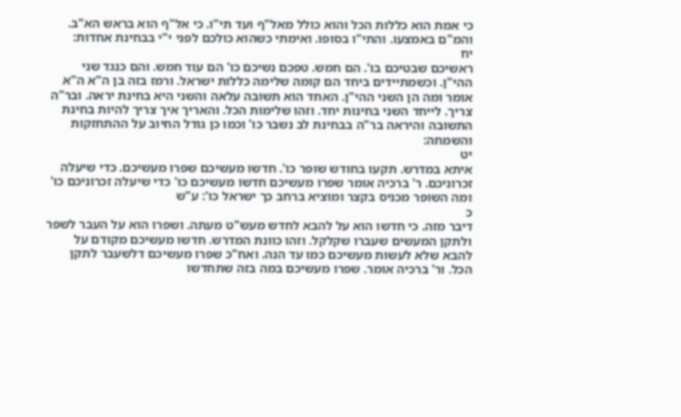כי אמת הוא כללות הכל והוא כולל מאל"ף ועד תי"ו. כי אל"ף הוא בראש הא"ב. והמ"ם באמצעו. והתי"ו בסופו. ואימתי כשהוא כולכם לפני י"י בבחינת אחדות:
יח
ראשיכם שבטיכם בו'. הם חמש. טפכם נשיכם כו' הם עוד חמש. והם כנגד שני ההי"ן. וכשמתיידים ביחד הם קומה שלימה כללות ישראל. ורמז בזה בן ה"א ה"א אומר ומה הן השני ההי"ן. האחד הוא תשובה עלאה והשני היא בחינת יראה. ובר"ה צריך. לייחד השני בחינות יחד. וזהו שלימות הכל. והאריך איך צריך להיות בחינת התשובה והיראה בר"ה בבחינת לב נשבר כו' וכמו כן גודל החיוב על ההתחזקות והשמחה:
יט
איתא במדרש. תקעו בחודש שופר כו'. חדשו מעשיכם שפרו מעשיכם. כדי שיעלה זכרוניכם. ר' ברכיה אומר שפרו מעשיכם חדשו מעשיכם כו' כדי שיעלה זכרוניכם כו' ומה השופר מכניס בקצר ומוציא ברחב כך ישראל כו': ע"ש
כ
דיבר מזה. כי חדשו הוא על להבא לחדש מעש"ט מעתה. ושפרו הוא על העבר לשפר ולתקן המעשים שעברו שקלקל. וזהו כוונת המדרש. חדשו מעשיכם מקודם על להבא שלא לעשות מעשיכם כמו עד הנה. ואח"כ שפרו מעשיכם דלשעבר לתקן הכל. ור' ברכיה אומר. שפרו מעשיכם במה בזה שתחדשו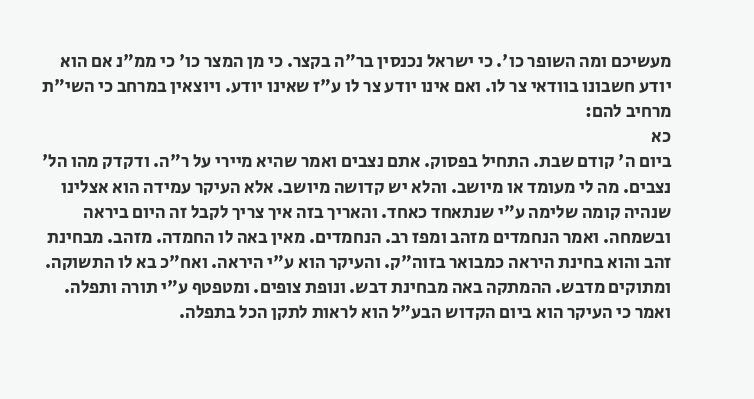מעשיכם ומה השופר כו'. כי ישראל נכנסין בר"ה בקצר. כי מן המצר כו' כי ממ"נ אם הוא יודע חשבונו בוודאי צר לו. ואם אינו יודע צר לו ע"ז שאינו יודע. ויוצאין במרחב כי השי"ת מרחיב להם:
כא
ביום ה' קודם שבת. התחיל בפסוק. אתם נצבים ואמר שהיא מיירי על ר"ה. ודקדק מהו הל' נצבים. מה לי מעומד או מיושב. והלא יש קדושה מיושב. אלא העיקר עמידה הוא אצלינו שנהיה קומה שלימה ע"י שנתאחד כאחד. והאריך בזה איך צריך לקבל זה היום ביראה ובשמחה. ואמר הנחמדים מזהב ומפז רב. הנחמדים. מאין באה לו החמדה. מזהב. מבחינת זהב והוא בחינת היראה כמבואר בזוה"ק. והעיקר הוא ע"י היראה. ואח"כ בא לו התשוקה. ומתוקים מדבש. ההמתקה באה מבחינת דבש. ונופת צופים. ומטפטף ע"י תורה ותפלה. ואמר כי העיקר הוא ביום הקדוש הבע"ל הוא לראות לתקן הכל בתפלה.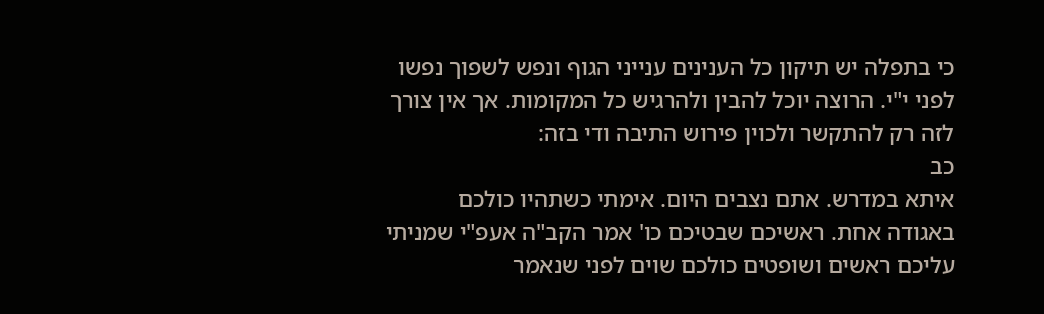כי בתפלה יש תיקון כל הענינים ענייני הגוף ונפש לשפוך נפשו לפני י"י. הרוצה יוכל להבין ולהרגיש כל המקומות. אך אין צורך לזה רק להתקשר ולכוין פירוש התיבה ודי בזה:
כב
איתא במדרש. אתם נצבים היום. אימתי כשתהיו כולכם באגודה אחת. ראשיכם שבטיכם כו' אמר הקב"ה אעפ"י שמניתי עליכם ראשים ושופטים כולכם שוים לפני שנאמר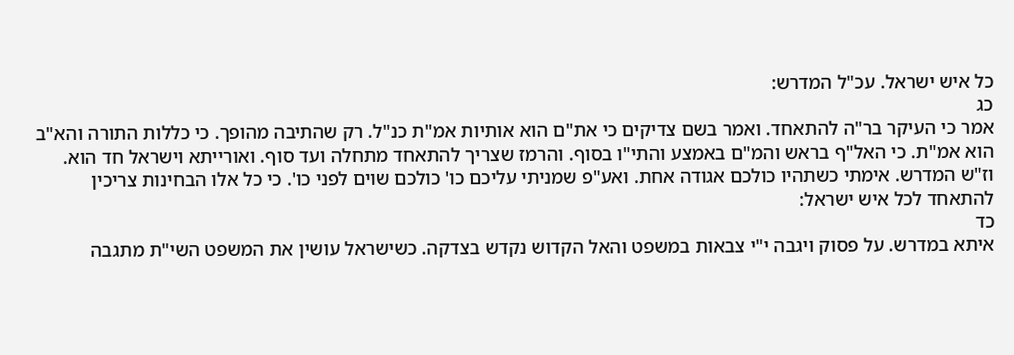כל איש ישראל. עכ"ל המדרש:
כג
אמר כי העיקר בר"ה להתאחד. ואמר בשם צדיקים כי את"ם הוא אותיות אמ"ת כנ"ל. רק שהתיבה מהופך. כי כללות התורה והא"ב הוא אמ"ת. כי האל"ף בראש והמ"ם באמצע והתי"ו בסוף. והרמז שצריך להתאחד מתחלה ועד סוף. ואורייתא וישראל חד הוא. וז"ש המדרש. אימתי כשתהיו כולכם אגודה אחת. ואע"פ שמניתי עליכם כו' כולכם שוים לפני כו'. כי כל אלו הבחינות צריכין להתאחד לכל איש ישראל:
כד
איתא במדרש. על פסוק ויגבה י"י צבאות במשפט והאל הקדוש נקדש בצדקה. כשישראל עושין את המשפט השי"ת מתגבה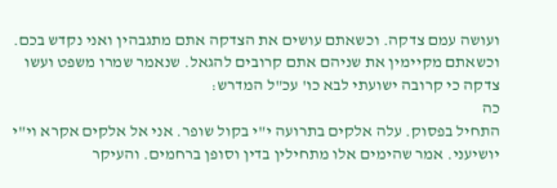ועושה עמם צדקה. וכשאתם עושים את הצדקה אתם מתגבהין ואני נקדש בכם. וכשאתם מקיימין את שניהם אתם קרובים להגאל. שנאמר שמרו משפט ועשו צדקה כי קרובה ישועתי לבא כו' עכ"ל המדרש:
כה
התחיל בפסוק. עלה אלקים בתרועה י"י בקול שופר. אני אל אלקים אקרא וי"י יושיעני. אמר שהימים אלו מתחילין בדין וסופן ברחמים. והעיקר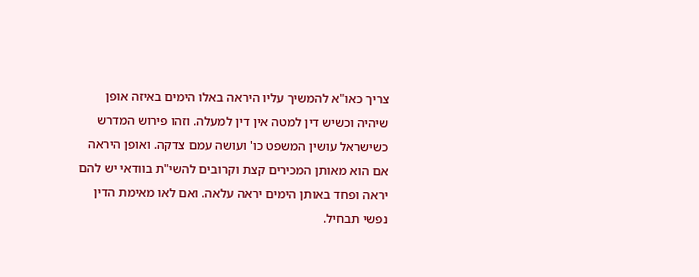צריך כאו"א להמשיך עליו היראה באלו הימים באיזה אופן שיהיה וכשיש דין למטה אין דין למעלה. וזהו פירוש המדרש כשישראל עושין המשפט כו' ועושה עמם צדקה. ואופן היראה אם הוא מאותן המכירים קצת וקרובים להשי"ת בוודאי יש להם יראה ופחד באותן הימים יראה עלאה. ואם לאו מאימת הדין נפשי תבחיל.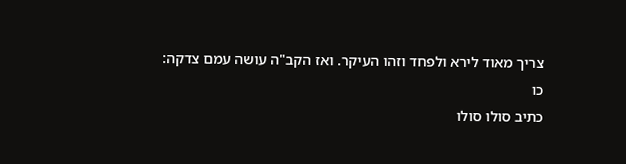צריך מאוד לירא ולפחד וזהו העיקר. ואז הקב"ה עושה עמם צדקה:
כו
כתיב סולו סולו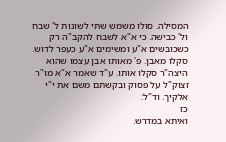המסילה. סולו משמש שתי לשונות ל' שבח ול' כבישה. כי א"א לשבח להקב"ה רק כשכובשים א"ע ומשימים א"ע כעפר לדוש. סקלו מאבן. פ' מאותו אבן עצמו שהוא היצה"ר סקלו אותו. ע"ד שאמר א"א מו"ר זצוק"ל על פסוק ובקשתם משם את י"י אלקיך. וד"ל:
כז
ואיתא במדרש.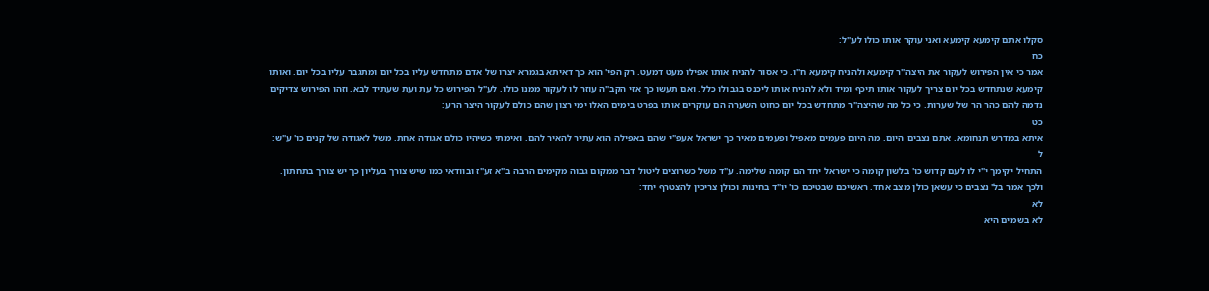סקלו אתם קימעא קימעא ואני עוקר אותו כולו לע"ל:
כח
אמר כי אין הפירוש לעקור את היצה"ר קימעא ולהניח קימעא ח"ו. כי אסור להניח אותו אפילו מעט דמעט. רק הפי' הוא כך דאיתא בגמרא יצרו של אדם מתחדש עליו בכל יום ומתגבר עליו בכל יום. ואותו קימעא שנתחדש בכל יום צריך לעקור אותו תיכף ומיד ולא להניח אותו ליכנס בגבולו כלל. ואם תעשו כך אזי הקב"ה עוזר לו לעקור ממנו כולו. לע"ל הפירוש כל עת ועת שעתיד לבא. וזהו הפירוש צדיקים נדמה להם כהר הר של שערות. כי כל מה שהיצה"ר מתחדש בכל יום כחוט השערה הם עוקרים אותו בפרט בימים האלו ימי רצון שהם כולם לעקור היצר הרע:
כט
איתא במדרש תנחומא. אתם נצבים היום. מה היום פעמים מאפיל ופעמים מאיר כך ישראל אעפ"י שהם באפילה הוא עתיר להאיר להם. ואימתי כשיהיו כולם אגודה אחת. משל לאגודה של קנים כו' ע"ש:
ל
התחיל יקימך י"י לו לעם קדוש כו' בלשון קומה כי ישראל יחד הם קומה שלימה. ע"ד משל כשרוצים ליטול דבר ממקום גבוה מקימים הרבה ב"א זע"ז ובוודאי כמו שיש צורך בעליון כך יש צורך בתחתון. ולכך אמר בל' נצבים כי עשאן כולן מצב אחד. ראשיכם שבטיכם כו' יו"ד בחינות וכולן צריכין להצטרף יחד:
לא
לא בשמים היא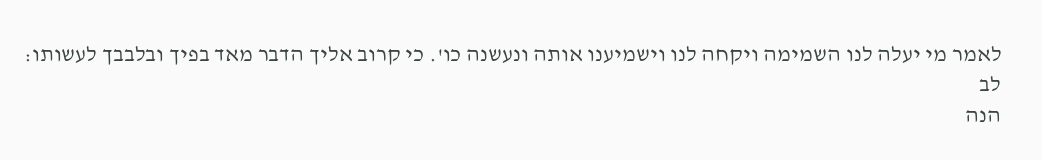לאמר מי יעלה לנו השמימה ויקחה לנו וישמיענו אותה ונעשנה כו'. כי קרוב אליך הדבר מאד בפיך ובלבבך לעשותו:
לב
הנה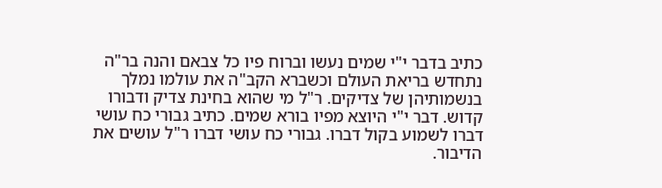כתיב בדבר י"י שמים נעשו וברוח פיו כל צבאם והנה בר"ה נתחדש בריאת העולם וכשברא הקב"ה את עולמו נמלך בנשמותיהן של צדיקים. ר"ל מי שהוא בחינת צדיק ודבורו קדוש. דבר י"י היוצא מפיו בורא שמים. כתיב גבורי כח עושי דברו לשמוע בקול דברו. גבורי כח עושי דברו ר"ל עושים את הדיבור.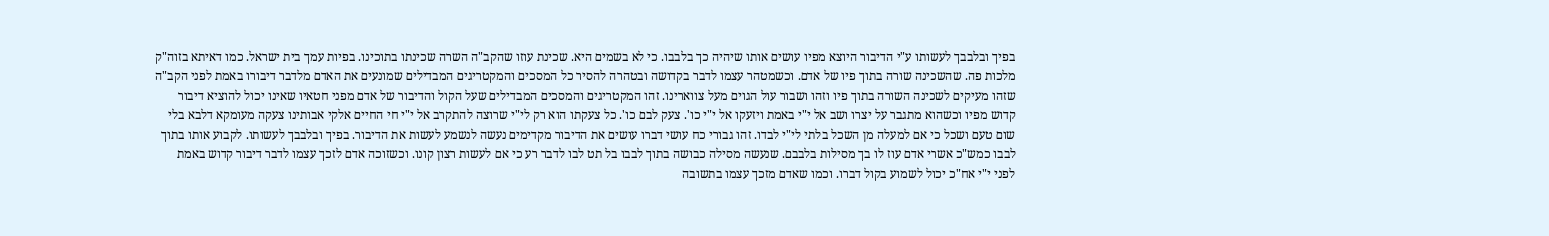בפיך ובלבבך לעשותו ע"י הדיבור היוצא מפיו עושים אותו שיהיה כך בלבבו. כי לא בשמים היא. שכינת עוזו שהקב"ה השרה שכינתו בתוכינו. בפיות עמך בית ישראל. כמו דאיתא בזוה"ק מלכות פה. שהשכינה שורה בתוך פיו של אדם. וכשמטהר עצמו לדבר בקדושה ובטהרה להסיר כל המסכים והמקטריגים המבדילים שמונעים את האדם מלדבר דיבורו באמת לפני הקב"ה שזהו מעיקים לשכינה השורה בתוך פיו וזהו ושבור עול הגוים מעל צווארינו. זהו המקטריגים והמסכים המבדילים שעל הקול והדיבור של אדם מפני חטאיו שאינו יכול להוציא דיבור קדוש מפיו וכשהוא מתגבר על יצרו ושב אל י"י באמת ויזעקו אל י"י כו'. צעק לבם כו'. כל צעקתו הוא רק לי"י שרוצה להתקרב אל י"י חי החיים אלקי אבותינו צעקה מעומקא דלבא בלי שום טעם ושכל כי אם למעלה מן השכל בלתי לי"י לבדו. זהו גבורי כח עושי דברו עושים את הדיבור מקדימים נעשה לנשמע לעשות את הדיבור. בפיך ובלבבך לעשותו. לקבוע אותו בתוך לבבו כמש"כ אשרי אדם עוז לו בך מסילות בלבבם. שנעשה מסילה כבושה בתוך לבבו בל תט לבו לדבר רע כי אם לעשות רצון קונו. וכשזוכה אדם לזכך עצמו לדבר דיבור קדוש באמת לפני י"י אח"כ יכול לשמוע בקול דברו. וכמו שאדם מזכך עצמו בתשובה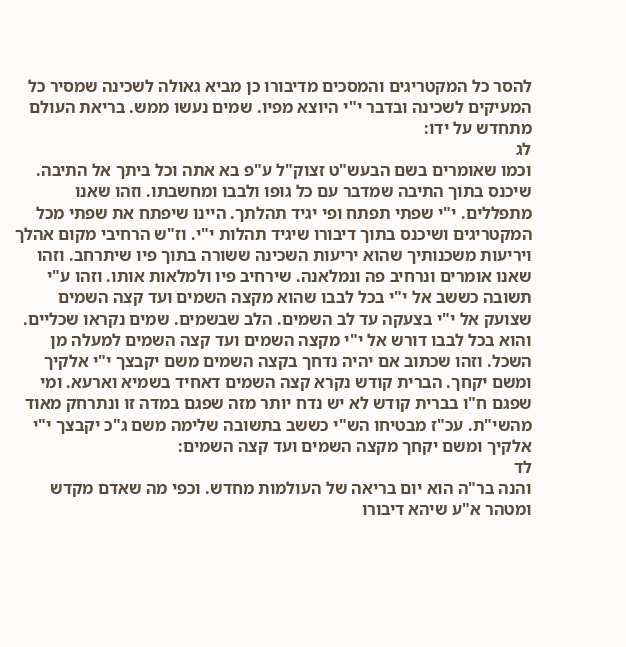להסר כל המקטריגים והמסכים מדיבורו כן מביא גאולה לשכינה שמסיר כל המעיקים לשכינה ובדבר י"י היוצא מפיו. שמים נעשו ממש. בריאת העולם מתחדש על ידו:
לג
וכמו שאומרים בשם הבעש"ט זצוק"ל ע"פ בא אתה וכל ביתך אל התיבה. שיכנס בתוך התיבה שמדבר עם כל גופו ולבבו ומחשבתו. וזהו שאנו מתפללים. י"י שפתי תפתח ופי יגיד תהלתך. היינו שיפתח את שפתי מכל המקטריגים ושיכנס בתוך דיבורו שיגיד תהלות י"י. וז"ש הרחיבי מקום אהלך ויריעות משכנותיך שהוא יריעות השכינה ששורה בתוך פיו שיתרחב. וזהו שאנו אומרים ונרחיב פה ונמלאנה. שירחיב פיו ולמלאות אותו. וזהו ע"י תשובה כששב אל י"י בכל לבבו שהוא מקצה השמים ועד קצה השמים שצועק אל י"י בצעקה עד לב השמים. הלב שבשמים. שמים נקראו שכליים. והוא בכל לבבו דורש אל י"י מקצה השמים ועד קצה השמים למעלה מן השכל. וזהו שכתוב אם יהיה נדחך בקצה השמים משם יקבצך י"י אלקיך ומשם יקחך. הברית קודש נקרא קצה השמים דאחיד בשמיא וארעא. ומי שפגם ח"ו בברית קודש לא יש נדח יותר מזה שפגם במדה זו ונתרחק מאוד מהשי"ת. עכ"ז מבטיחו הש"י כששב בתשובה שלימה משם ג"כ יקבצך י"י אלקיך ומשם יקחך מקצה השמים ועד קצה השמים:
לד
והנה בר"ה הוא יום בריאה של העולמות מחדש. וכפי מה שאדם מקדש ומטהר א"ע שיהא דיבורו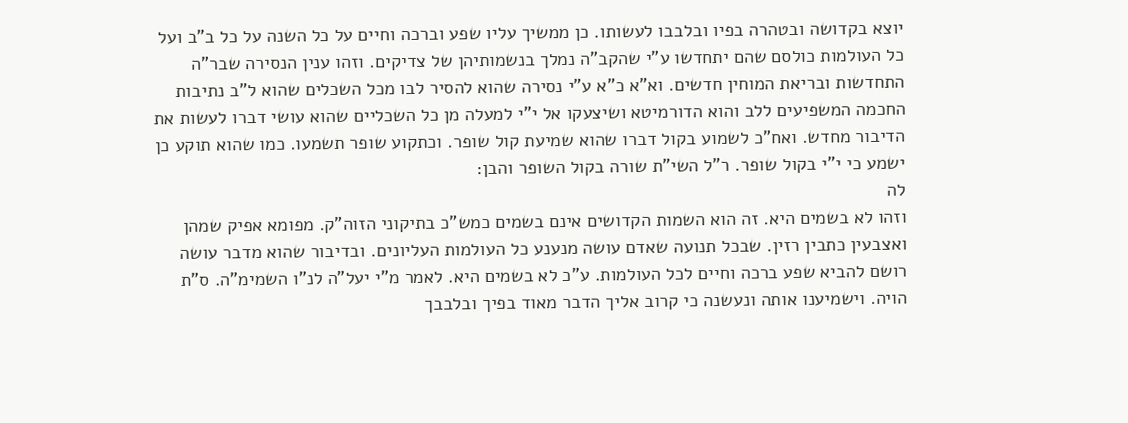יוצא בקדושה ובטהרה בפיו ובלבבו לעשותו. כן ממשיך עליו שפע וברכה וחיים על כל השנה על כל ב"ב ועל כל העולמות כולסם שהם יתחדשו ע"י שהקב"ה נמלך בנשמותיהן של צדיקים. וזהו ענין הנסירה שבר"ה התחדשות ובריאת המוחין חדשים. וא"א כ"א ע"י נסירה שהוא להסיר לבו מכל השכלים שהוא ל"ב נתיבות החכמה המשפיעים ללב והוא הדורמיטא ושיצעקו אל י"י למעלה מן כל השכליים שהוא עושי דברו לעשות את הדיבור מחדש. ואח"כ לשמוע בקול דברו שהוא שמיעת קול שופר. וכתקוע שופר תשמעו. כמו שהוא תוקע כן ישמע כי י"י בקול שופר. ר"ל השי"ת שורה בקול השופר והבן:
לה
וזהו לא בשמים היא. זה הוא השמות הקדושים אינם בשמים כמש"כ בתיקוני הזוה"ק. מפומא אפיק שמהן ואצבעין כתבין רזין. שבכל תנועה שאדם עושה מנענע כל העולמות העליונים. ובדיבור שהוא מדבר עושה רושם להביא שפע ברכה וחיים לכל העולמות. ע"כ לא בשמים היא. לאמר מ"י יעל"ה לנ"ו השמימ"ה. ס"ת הויה. וישמיענו אותה ונעשנה כי קרוב אליך הדבר מאוד בפיך ובלבבך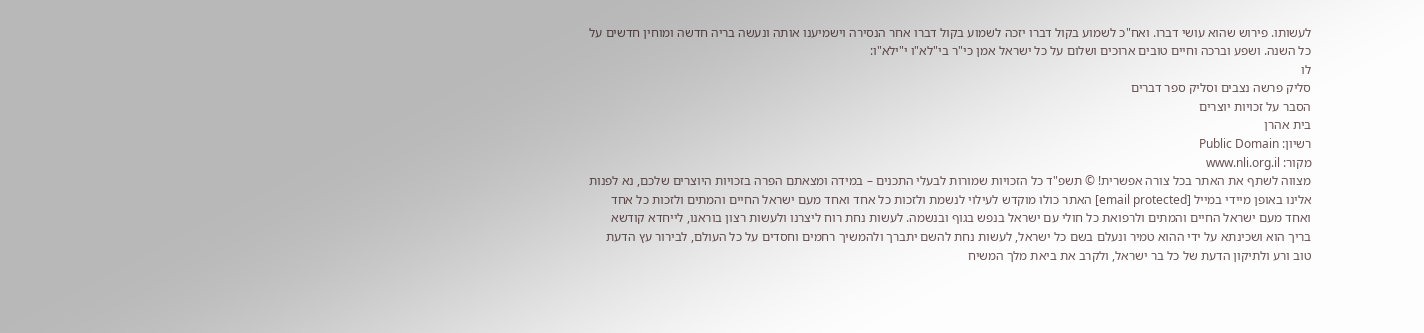לעשותו. פירוש שהוא עושי דברו. ואח"כ לשמוע בקול דברו יזכה לשמוע בקול דברו אחר הנסירה וישמיענו אותה ונעשה בריה חדשה ומוחין חדשים על כל השנה. ושפע וברכה וחיים טובים ארוכים ושלום על כל ישראל אמן כי"ר בי"לא"ו י"ילא"ו:
לו
סליק פרשה נצבים וסליק ספר דברים
הסבר על זכויות יוצרים
בית אהרן
רשיון: Public Domain
מקור: www.nli.org.il
מצווה לשתף את האתר בכל צורה אפשרית! © תשפ"ד כל הזכויות שמורות לבעלי התכנים – במידה ומצאתם הפרה בזכויות היוצרים שלכם, נא לפנות אלינו באופן מיידי במייל [email protected] האתר כולו מוקדש לעילוי לנשמת ולזכות כל אחד ואחד מעם ישראל החיים והמתים ולזכות כל אחד ואחד מעם ישראל החיים והמתים ולרפואת כל חולי עם ישראל בנפש בגוף ובנשמה. לעשות נחת רוח ליצרנו ולעשות רצון בוראנו, לייחדא קודשא בריך הוא ושכינתא על ידי ההוא טמיר ונעלם בשם כל ישראל, לעשות נחת להשם יתברך ולהמשיך רחמים וחסדים על כל העולם, לבירור עץ הדעת טוב ורע ולתיקון הדעת של כל בר ישראל, ולקרב את ביאת מלך המשיח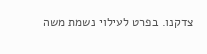צדקנו. בפרט לעילוי נשמת משה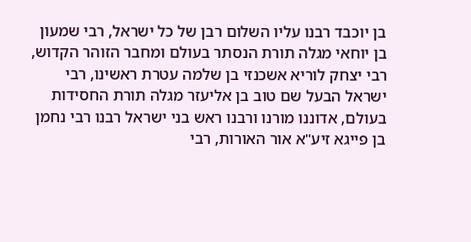בן יוכבד רבנו עליו השלום רבן של כל ישראל, רבי שמעון בן יוחאי מגלה תורת הנסתר בעולם ומחבר הזוהר הקדוש, רבי יצחק לוריא אשכנזי בן שלמה עטרת ראשינו, רבי ישראל הבעל שם טוב בן אליעזר מגלה תורת החסידות בעולם, אדוננו מורנו ורבנו ראש בני ישראל רבנו רבי נחמן בן פייגא זיע"א אור האורות, רבי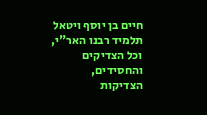חיים בן יוסף ויטאל תלמיד רבנו האר"י, וכל הצדיקים והחסידים, הצדיקות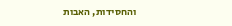והחסידות, האבות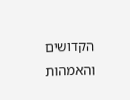הקדושים והאמהות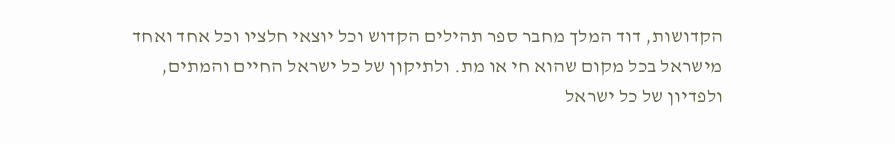הקדושות, דוד המלך מחבר ספר תהילים הקדוש וכל יוצאי חלציו וכל אחד ואחד מישראל בכל מקום שהוא חי או מת. ולתיקון של כל ישראל החיים והמתים, ולפדיון של כל ישראל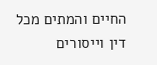החיים והמתים מכל דין וייסורים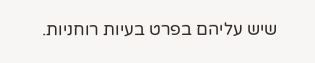שיש עליהם בפרט בעיות רוחניות.